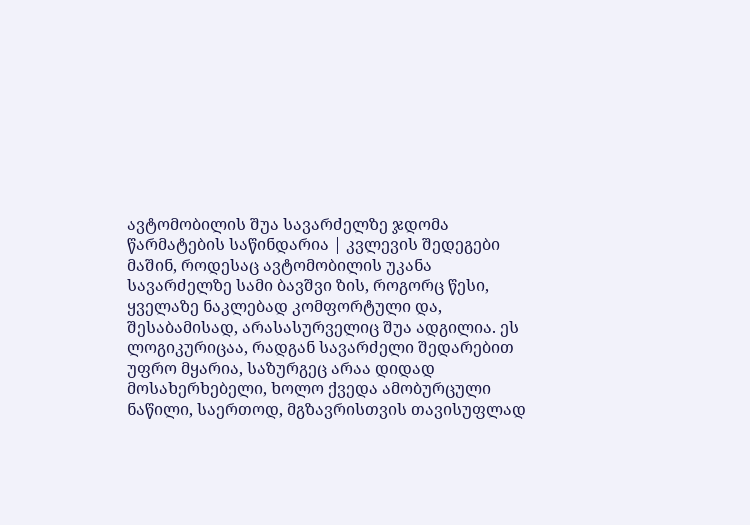ავტომობილის შუა სავარძელზე ჯდომა წარმატების საწინდარია | კვლევის შედეგები
მაშინ, როდესაც ავტომობილის უკანა სავარძელზე სამი ბავშვი ზის, როგორც წესი, ყველაზე ნაკლებად კომფორტული და, შესაბამისად, არასასურველიც შუა ადგილია. ეს ლოგიკურიცაა, რადგან სავარძელი შედარებით უფრო მყარია, საზურგეც არაა დიდად მოსახერხებელი, ხოლო ქვედა ამობურცული ნაწილი, საერთოდ, მგზავრისთვის თავისუფლად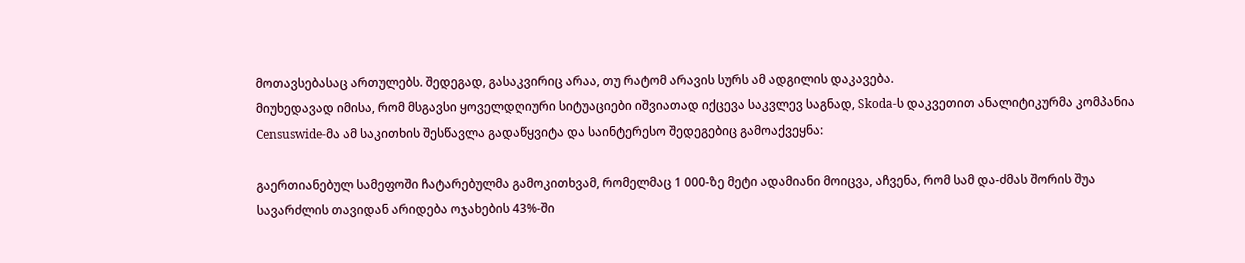მოთავსებასაც ართულებს. შედეგად, გასაკვირიც არაა, თუ რატომ არავის სურს ამ ადგილის დაკავება.
მიუხედავად იმისა, რომ მსგავსი ყოველდღიური სიტუაციები იშვიათად იქცევა საკვლევ საგნად, Skoda-ს დაკვეთით ანალიტიკურმა კომპანია Censuswide-მა ამ საკითხის შესწავლა გადაწყვიტა და საინტერესო შედეგებიც გამოაქვეყნა:

გაერთიანებულ სამეფოში ჩატარებულმა გამოკითხვამ, რომელმაც 1 000-ზე მეტი ადამიანი მოიცვა, აჩვენა, რომ სამ და-ძმას შორის შუა სავარძლის თავიდან არიდება ოჯახების 43%-ში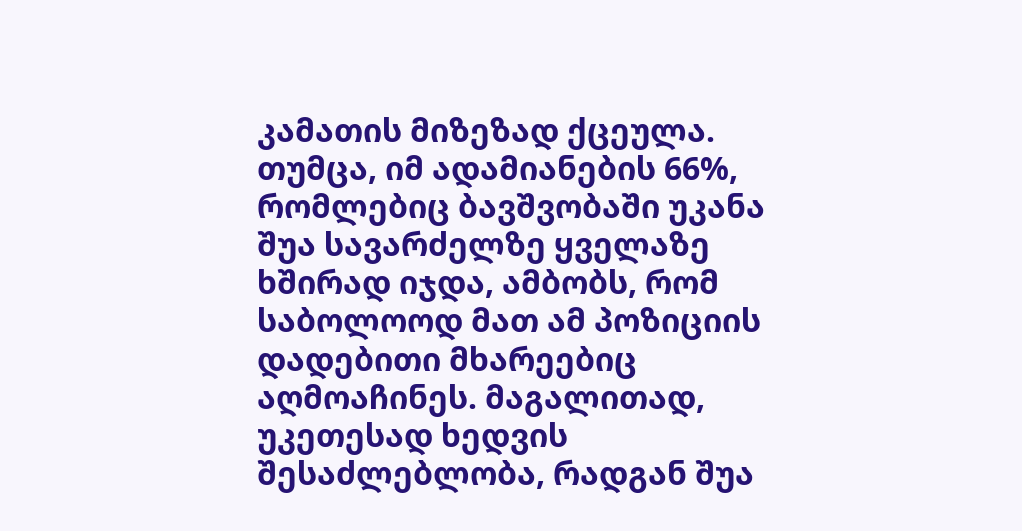კამათის მიზეზად ქცეულა. თუმცა, იმ ადამიანების 66%, რომლებიც ბავშვობაში უკანა შუა სავარძელზე ყველაზე ხშირად იჯდა, ამბობს, რომ საბოლოოდ მათ ამ პოზიციის დადებითი მხარეებიც აღმოაჩინეს. მაგალითად, უკეთესად ხედვის შესაძლებლობა, რადგან შუა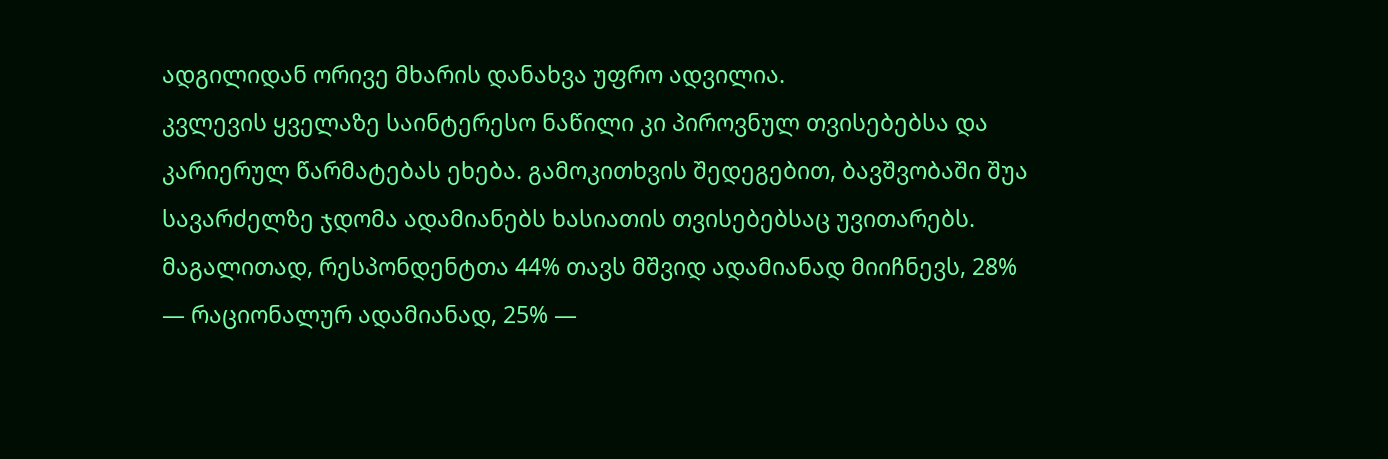ადგილიდან ორივე მხარის დანახვა უფრო ადვილია.
კვლევის ყველაზე საინტერესო ნაწილი კი პიროვნულ თვისებებსა და კარიერულ წარმატებას ეხება. გამოკითხვის შედეგებით, ბავშვობაში შუა სავარძელზე ჯდომა ადამიანებს ხასიათის თვისებებსაც უვითარებს. მაგალითად, რესპონდენტთა 44% თავს მშვიდ ადამიანად მიიჩნევს, 28% — რაციონალურ ადამიანად, 25% —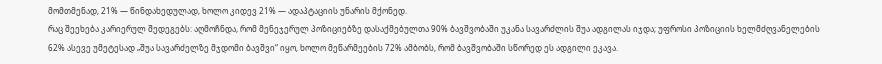მომთმენად, 21% — წინდახედულად, ხოლო კიდევ 21% — ადაპტაციის უნარის მქონედ.
რაც შეეხება კარიერულ შედეგებს: აღმოჩნდა, რომ მენეჯერულ პოზიციებზე დასაქმებულთა 90% ბავშვობაში უკანა სავარძლის შუა ადგილას იჯდა; უფროსი პოზიციის ხელმძღვანელების 62% ასევე უმეტესად „შუა სავარძელზე მჯდომი ბავშვი“ იყო, ხოლო მეწარმეების 72% ამბობს, რომ ბავშვობაში სწორედ ეს ადგილი ეკავა.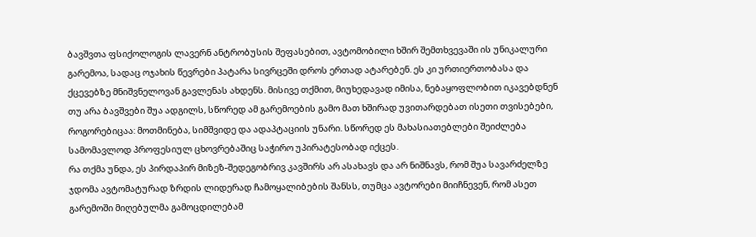ბავშვთა ფსიქოლოგის ლავერნ ანტრობუსის შეფასებით, ავტომობილი ხშირ შემთხვევაში ის უნიკალური გარემოა, სადაც ოჯახის წევრები პატარა სივრცეში დროს ერთად ატარებენ. ეს კი ურთიერთობასა და ქცევებზე მნიშვნელოვან გავლენას ახდენს. მისივე თქმით, მიუხედავად იმისა, ნებაყოფლობით იკავებდნენ თუ არა ბავშვები შუა ადგილს, სწორედ ამ გარემოების გამო მათ ხშირად უვითარდებათ ისეთი თვისებები, როგორებიცაა: მოთმინება, სიმშვიდე და ადაპტაციის უნარი. სწორედ ეს მახასიათებლები შეიძლება სამომავლოდ პროფესიულ ცხოვრებაშიც საჭირო უპირატესობად იქცეს.
რა თქმა უნდა, ეს პირდაპირ მიზეზ-შედეგობრივ კავშირს არ ასახავს და არ ნიშნავს, რომ შუა სავარძელზე ჯდომა ავტომატურად ზრდის ლიდერად ჩამოყალიბების შანსს, თუმცა ავტორები მიიჩნევენ, რომ ასეთ გარემოში მიღებულმა გამოცდილებამ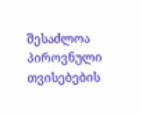შესაძლოა პიროვნული თვისებების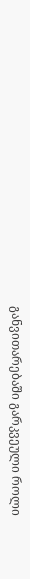განვითარებაში გარკვეული როლი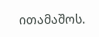ითამაშოს.